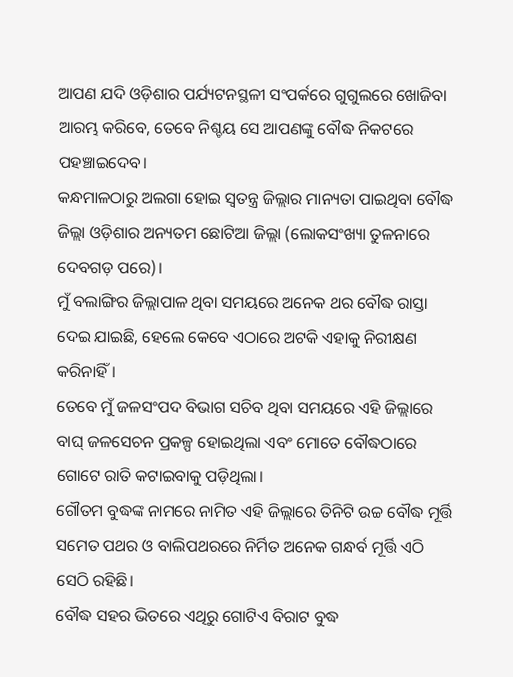ଆପଣ ଯଦି ଓଡ଼ିଶାର ପର୍ଯ୍ୟଟନସ୍ଥଳୀ ସଂପର୍କରେ ଗୁଗୁଲରେ ଖୋଜିବା ଆରମ୍ଭ କରିବେ, ତେବେ ନିଶ୍ଚୟ ସେ ଆପଣଙ୍କୁ ବୌଦ୍ଧ ନିକଟରେ ପହଞ୍ଚାଇଦେବ।
କନ୍ଧମାଳଠାରୁ ଅଲଗା ହୋଇ ସ୍ବତନ୍ତ୍ର ଜିଲ୍ଲାର ମାନ୍ୟତା ପାଇଥିବା ବୌଦ୍ଧ ଜିଲ୍ଲା ଓଡ଼ିଶାର ଅନ୍ୟତମ ଛୋଟିଆ ଜିଲ୍ଲା (ଲୋକସଂଖ୍ୟା ତୁଳନାରେ ଦେବଗଡ଼ ପରେ)।
ମୁଁ ବଲାଙ୍ଗିର ଜିଲ୍ଲାପାଳ ଥିବା ସମୟରେ ଅନେକ ଥର ବୌଦ୍ଧ ରାସ୍ତା ଦେଇ ଯାଇଛି, ହେଲେ କେବେ ଏଠାରେ ଅଟକି ଏହାକୁ ନିରୀକ୍ଷଣ କରିନାହିଁ।
ତେବେ ମୁଁ ଜଳସଂପଦ ବିଭାଗ ସଚିବ ଥିବା ସମୟରେ ଏହି ଜିଲ୍ଲାରେ ବାଘ୍ ଜଳସେଚନ ପ୍ରକଳ୍ପ ହୋଇଥିଲା ଏବଂ ମୋତେ ବୌଦ୍ଧଠାରେ ଗୋଟେ ରାତି କଟାଇବାକୁ ପଡ଼ିଥିଲା।
ଗୌତମ ବୁଦ୍ଧଙ୍କ ନାମରେ ନାମିତ ଏହି ଜିଲ୍ଲାରେ ତିନିଟି ଉଚ୍ଚ ବୌଦ୍ଧ ମୂର୍ତ୍ତି ସମେତ ପଥର ଓ ବାଲିପଥରରେ ନିର୍ମିତ ଅନେକ ଗନ୍ଧର୍ବ ମୂର୍ତ୍ତି ଏଠି ସେଠି ରହିଛି।
ବୌଦ୍ଧ ସହର ଭିତରେ ଏଥିରୁ ଗୋଟିଏ ବିରାଟ ବୁଦ୍ଧ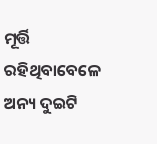ମୂର୍ତ୍ତି ରହିଥିବାବେଳେ ଅନ୍ୟ ଦୁଇଟି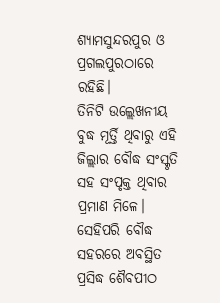ଶ୍ୟାମସୁନ୍ଦରପୁର ଓ ପ୍ରଗଲପୁରଠାରେ ରହିଛି।
ତିନିଟି ଉଲ୍ଲେଖନୀୟ ବୁଦ୍ଧ ମୂର୍ତ୍ତି ଥିବାରୁ ଏହି ଜିଲ୍ଲାର ବୌଦ୍ଧ ସଂସ୍କୃତି ସହ ସଂପୃକ୍ତ ଥିବାର ପ୍ରମାଣ ମିଳେ।
ସେହିପରି ବୌଦ୍ଧ ସହରରେ ଅବସ୍ଥିତ ପ୍ରସିଦ୍ଧ ଶୈବପୀଠ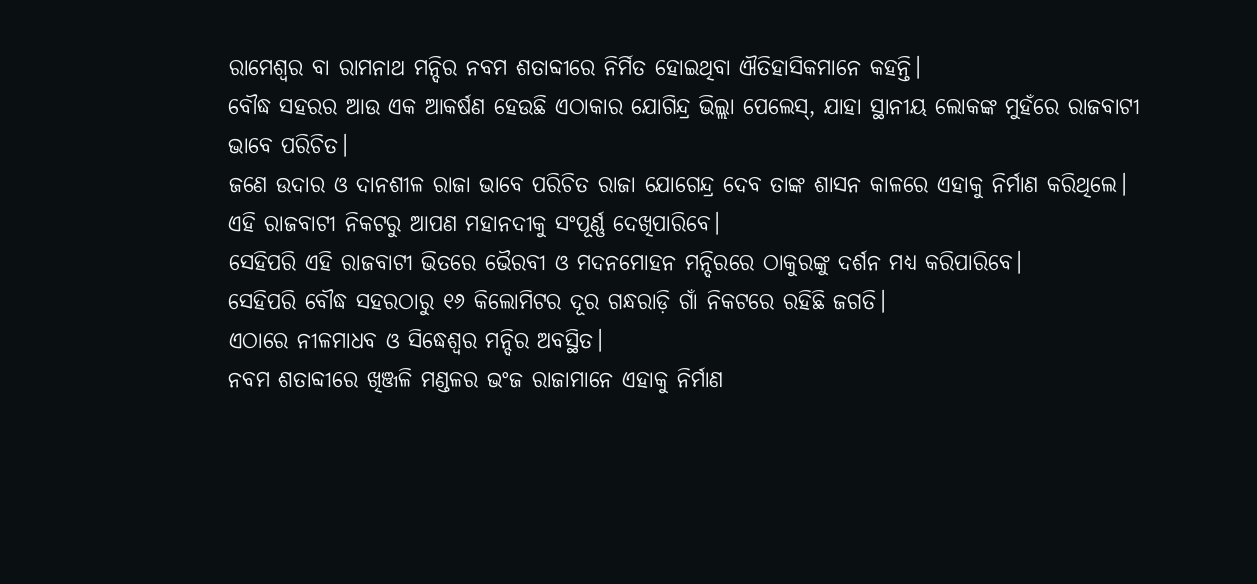ରାମେଶ୍ବର ବା ରାମନାଥ ମନ୍ଦିର ନବମ ଶତାବ୍ଦୀରେ ନିର୍ମିତ ହୋଇଥିବା ଐତିହାସିକମାନେ କହନ୍ତି।
ବୌଦ୍ଧ ସହରର ଆଉ ଏକ ଆକର୍ଷଣ ହେଉଛି ଏଠାକାର ଯୋଗିନ୍ଦ୍ର ଭିଲ୍ଲା ପେଲେସ୍, ଯାହା ସ୍ଥାନୀୟ ଲୋକଙ୍କ ମୁହଁରେ ରାଜବାଟୀ ଭାବେ ପରିଚିତ।
ଜଣେ ଉଦାର ଓ ଦାନଶୀଳ ରାଜା ଭାବେ ପରିଚିତ ରାଜା ଯୋଗେନ୍ଦ୍ର ଦେବ ତାଙ୍କ ଶାସନ କାଳରେ ଏହାକୁ ନିର୍ମାଣ କରିଥିଲେ।
ଏହି ରାଜବାଟୀ ନିକଟରୁ ଆପଣ ମହାନଦୀକୁ ସଂପୂର୍ଣ୍ଣ ଦେଖିପାରିବେ।
ସେହିପରି ଏହି ରାଜବାଟୀ ଭିତରେ ଭୈରବୀ ଓ ମଦନମୋହନ ମନ୍ଦିରରେ ଠାକୁରଙ୍କୁ ଦର୍ଶନ ମଧ୍ୟ କରିପାରିବେ।
ସେହିପରି ବୌଦ୍ଧ ସହରଠାରୁ ୧୬ କିଲୋମିଟର ଦୂର ଗନ୍ଧରାଡ଼ି ଗାଁ ନିକଟରେ ରହିଛି ଜଗତି।
ଏଠାରେ ନୀଳମାଧବ ଓ ସିଦ୍ଧେଶ୍ବର ମନ୍ଦିର ଅବସ୍ଥିତ।
ନବମ ଶତାବ୍ଦୀରେ ଖିଞ୍ଜଳି ମଣ୍ଡଳର ଭଂଜ ରାଜାମାନେ ଏହାକୁ ନିର୍ମାଣ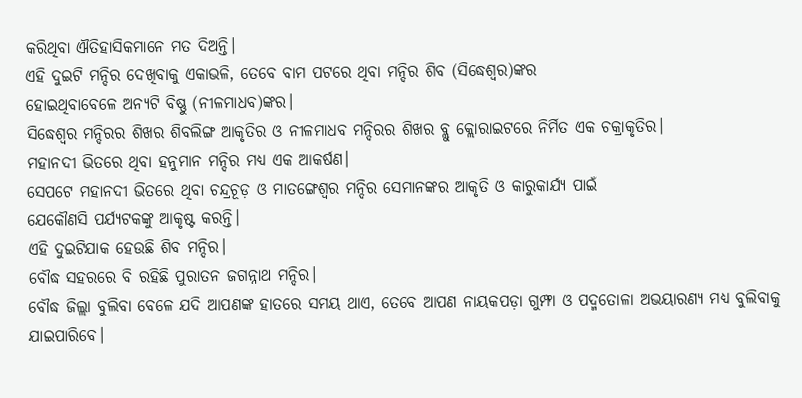କରିଥିବା ଐତିହାସିକମାନେ ମତ ଦିଅନ୍ତି।
ଏହି ଦୁଇଟି ମନ୍ଦିର ଦେଖିବାକୁ ଏକାଭଳି, ତେବେ ବାମ ପଟରେ ଥିବା ମନ୍ଦିର ଶିବ (ସିଦ୍ଧେଶ୍ବର)ଙ୍କର
ହୋଇଥିବାବେଳେ ଅନ୍ୟଟି ବିଷ୍ଣୁ (ନୀଳମାଧବ)ଙ୍କର।
ସିଦ୍ଧେଶ୍ବର ମନ୍ଦିରର ଶିଖର ଶିବଲିଙ୍ଗ ଆକୃତିର ଓ ନୀଳମାଧବ ମନ୍ଦିରର ଶିଖର ବ୍ଲୁ କ୍ଲୋରାଇଟରେ ନିର୍ମିତ ଏକ ଚକ୍ରାକୃତିର।
ମହାନଦୀ ଭିତରେ ଥିବା ହନୁମାନ ମନ୍ଦିର ମଧ୍ୟ ଏକ ଆକର୍ଷଣ।
ସେପଟେ ମହାନଦୀ ଭିତରେ ଥିବା ଚନ୍ଦ୍ରଚୂଡ଼ ଓ ମାତଙ୍ଗେଶ୍ବର ମନ୍ଦିର ସେମାନଙ୍କର ଆକୃତି ଓ କାରୁକାର୍ଯ୍ୟ ପାଇଁ
ଯେକୌଣସି ପର୍ଯ୍ୟଟକଙ୍କୁ ଆକୃଷ୍ଟ କରନ୍ତି।
ଏହି ଦୁଇଟିଯାକ ହେଉଛି ଶିବ ମନ୍ଦିର।
ବୌଦ୍ଧ ସହରରେ ବି ରହିଛି ପୁରାତନ ଜଗନ୍ନାଥ ମନ୍ଦିର।
ବୌଦ୍ଧ ଜିଲ୍ଲା ବୁଲିବା ବେଳେ ଯଦି ଆପଣଙ୍କ ହାତରେ ସମୟ ଥାଏ, ତେବେ ଆପଣ ନାୟକପଡ଼ା ଗୁମ୍ଫା ଓ ପଦ୍ମତୋଳା ଅଭୟାରଣ୍ୟ ମଧ୍ୟ ବୁଲିବାକୁ ଯାଇପାରିବେ।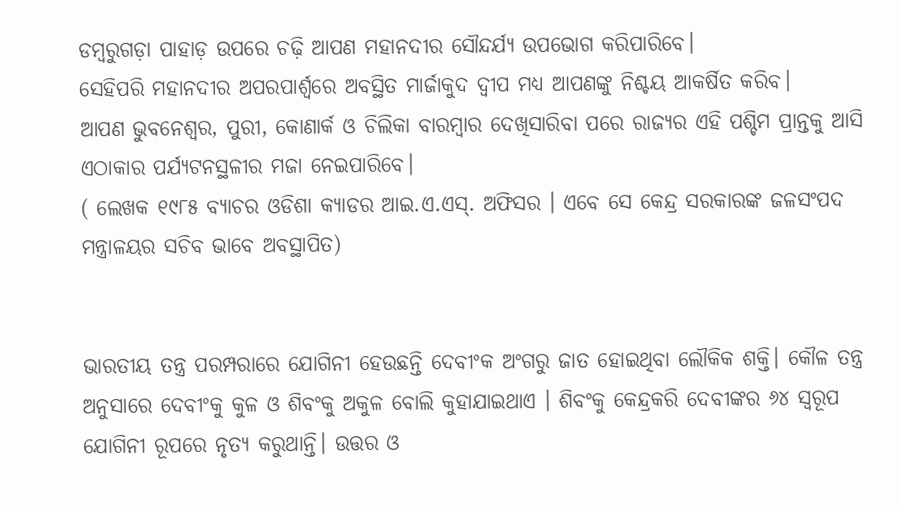ଡମ୍ବରୁଗଡ଼ା ପାହାଡ଼ ଉପରେ ଚଢ଼ି ଆପଣ ମହାନଦୀର ସୌନ୍ଦର୍ଯ୍ୟ ଉପଭୋଗ କରିପାରିବେ।
ସେହିପରି ମହାନଦୀର ଅପରପାର୍ଶ୍ବରେ ଅବସ୍ଥିତ ମାର୍ଜାକୁଦ ଦ୍ବୀପ ମଧ୍ୟ ଆପଣଙ୍କୁ ନିଶ୍ଚୟ ଆକର୍ଷିତ କରିବ।
ଆପଣ ଭୁବନେଶ୍ବର, ପୁରୀ, କୋଣାର୍କ ଓ ଚିଲିକା ବାରମ୍ବାର ଦେଖିସାରିବା ପରେ ରାଜ୍ୟର ଏହି ପଶ୍ଚିମ ପ୍ରାନ୍ତକୁ ଆସି ଏଠାକାର ପର୍ଯ୍ୟଟନସ୍ଥଳୀର ମଜା ନେଇପାରିବେ।
( ଲେଖକ ୧୯୮୫ ବ୍ୟାଚର ଓଡିଶା କ୍ୟାଡର ଆଇ.ଏ.ଏସ୍. ଅଫିସର । ଏବେ ସେ କେନ୍ଦ୍ର ସରକାରଙ୍କ ଜଳସଂପଦ ମନ୍ତ୍ରାଳୟର ସଚିବ ଭାବେ ଅବସ୍ଥାପିତ)


ଭାରତୀୟ ତନ୍ତ୍ର ପରମ୍ପରାରେ ଯୋଗିନୀ ହେଉଛନ୍ତି ଦେବୀଂକ ଅଂଗରୁ ଜାତ ହୋଇଥିବା ଲୌକିକ ଶକ୍ତି। କୌଳ ତନ୍ତ୍ର ଅନୁସାରେ ଦେବୀଂକୁ କୁଳ ଓ ଶିବଂକୁ ଅକୁଳ ବୋଲି କୁହାଯାଇଥାଏ । ଶିବଂକୁ କେନ୍ଦ୍ରକରି ଦେବୀଙ୍କର ୬୪ ସ୍ଵରୂପ ଯୋଗିନୀ ରୂପରେ ନୃତ୍ୟ କରୁଥାନ୍ତି। ଉତ୍ତର ଓ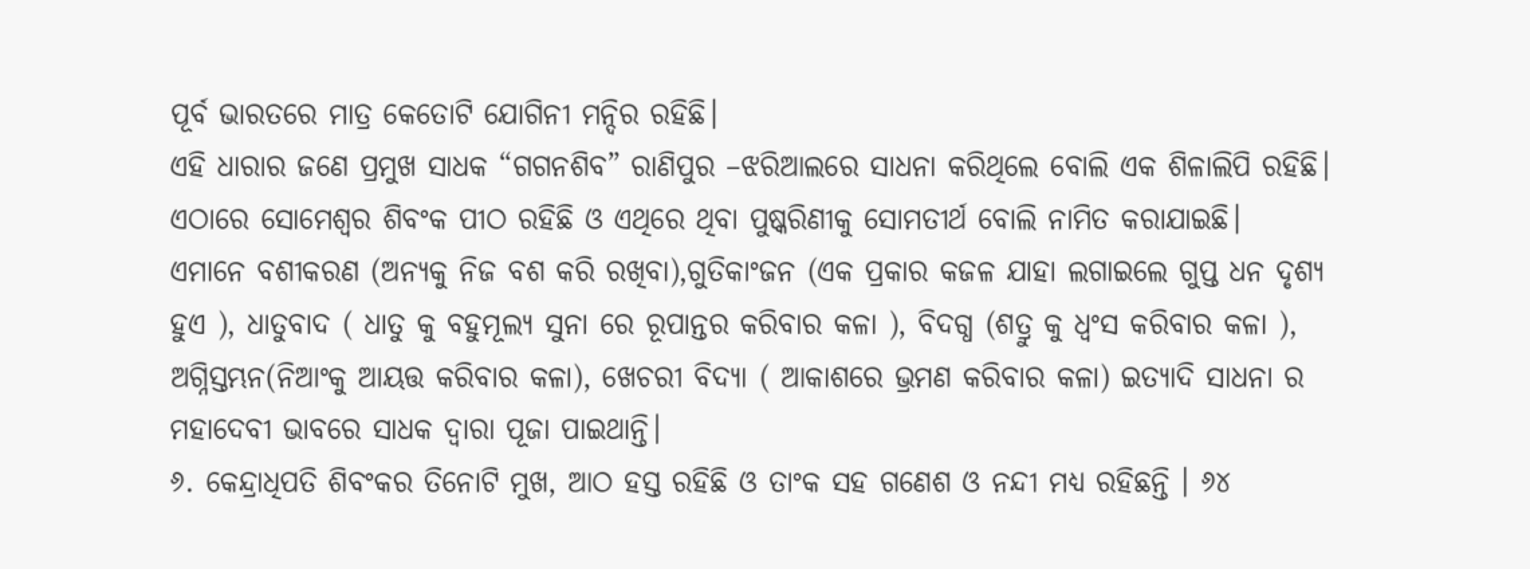ପୂର୍ବ ଭାରତରେ ମାତ୍ର କେତୋଟି ଯୋଗିନୀ ମନ୍ଦିର ରହିଛି।
ଏହି ଧାରାର ଜଣେ ପ୍ରମୁଖ ସାଧକ “ଗଗନଶିବ” ରାଣିପୁର –ଝରିଆଲରେ ସାଧନା କରିଥିଲେ ବୋଲି ଏକ ଶିଳାଲିପି ରହିଛି। ଏଠାରେ ସୋମେଶ୍ବର ଶିବଂକ ପୀଠ ରହିଛି ଓ ଏଥିରେ ଥିବା ପୁଷ୍କରିଣୀକୁ ସୋମତୀର୍ଥ ବୋଲି ନାମିତ କରାଯାଇଛି।
ଏମାନେ ବଶୀକରଣ (ଅନ୍ୟକୁ ନିଜ ବଶ କରି ରଖିବା),ଗୁତିକାଂଜନ (ଏକ ପ୍ରକାର କଜଳ ଯାହା ଲଗାଇଲେ ଗୁପ୍ତ ଧନ ଦୃଶ୍ୟ ହୁଏ ), ଧାତୁବାଦ ( ଧାତୁ କୁ ବହୁମୂଲ୍ୟ ସୁନା ରେ ରୂପାନ୍ତର କରିବାର କଳା ), ବିଦଗ୍ଧ (ଶତ୍ରୁ କୁ ଧ୍ବଂସ କରିବାର କଳା ), ଅଗ୍ନିସ୍ତମ୍ଭନ(ନିଆଂକୁ ଆୟତ୍ତ କରିବାର କଳା), ଖେଚରୀ ବିଦ୍ୟା ( ଆକାଶରେ ଭ୍ରମଣ କରିବାର କଳା) ଇତ୍ୟାଦି ସାଧନା ର ମହାଦେବୀ ଭାବରେ ସାଧକ ଦ୍ଵାରା ପୂଜା ପାଇଥାନ୍ତି।
୬. କେନ୍ଦ୍ରାଧିପତି ଶିବଂକର ତିନୋଟି ମୁଖ, ଆଠ ହସ୍ତ ରହିଛି ଓ ତାଂକ ସହ ଗଣେଶ ଓ ନନ୍ଦୀ ମଧ୍ୟ ରହିଛନ୍ତି । ୬୪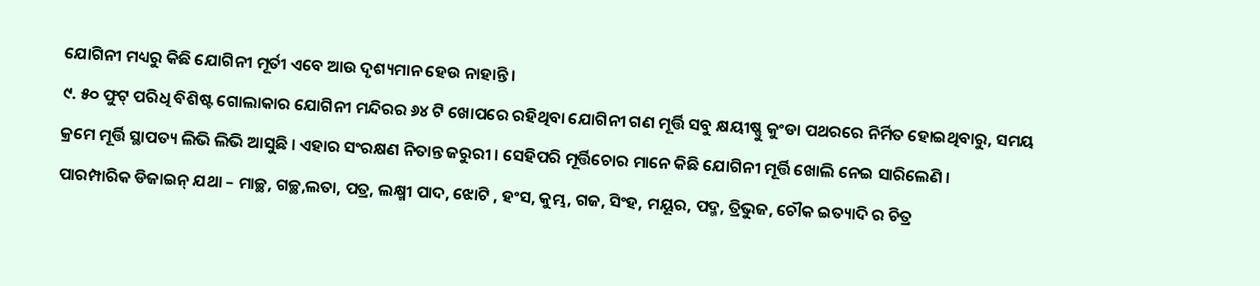ଯୋଗିନୀ ମଧ୍ୟରୁ କିଛି ଯୋଗିନୀ ମୂର୍ତୀ ଏବେ ଆଉ ଦୃଶ୍ୟମାନ ହେଉ ନାହାନ୍ତି ।
୯. ୫୦ ଫୁଟ୍ ପରିଧି ବିଶିଷ୍ଟ ଗୋଲାକାର ଯୋଗିନୀ ମନ୍ଦିରର ୬୪ ଟି ଖୋପରେ ରହିଥିବା ଯୋଗିନୀ ଗଣ ମୂର୍ତ୍ତି ସବୁ କ୍ଷୟୀଷ୍ଣୁ କୁଂଡା ପଥରରେ ନିର୍ମିତ ହୋଇଥିବାରୁ, ସମୟ କ୍ରମେ ମୂର୍ତ୍ତି ସ୍ଥାପତ୍ୟ ଲିଭି ଲିଭି ଆସୁଛି । ଏହାର ସଂରକ୍ଷଣ ନିତାନ୍ତ ଜରୁରୀ । ସେହିପରି ମୂର୍ତ୍ତିଚୋର ମାନେ କିଛି ଯୋଗିନୀ ମୂର୍ତ୍ତି ଖୋଲି ନେଇ ସାରିଲେଣି ।
ପାରମ୍ପାରିକ ଡିଜାଇନ୍ ଯଥା – ମାଚ୍ଛ, ଗଚ୍ଛ,ଲତା, ପତ୍ର, ଲକ୍ଷ୍ମୀ ପାଦ, ଝୋଟି , ହଂସ, କୁମ୍ଭ, ଗଜ, ସିଂହ, ମୟୂର, ପଦ୍ମ, ତ୍ରିଭୁଜ, ଚୌକ ଇତ୍ୟାଦି ର ଚିତ୍ର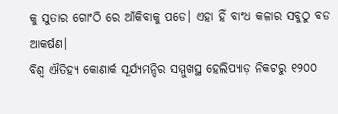କୁ ସୁତାର ଗୋଂଠି ରେ ଆଁକିବାକୁ ପଡେ। ଏହା ହିଁ ବାଂଧ କଳାର ସବୁଠୁ ବଡ ଆକର୍ଷଣ।
ବିଶ୍ଵ ଐତିହ୍ୟ କୋଣାର୍କ ସୂର୍ଯ୍ୟମନ୍ଦିର ସମ୍ମୁଖସ୍ଥ ହେଲିପ୍ୟାଡ଼ ନିକଟରୁ ୧୨୦୦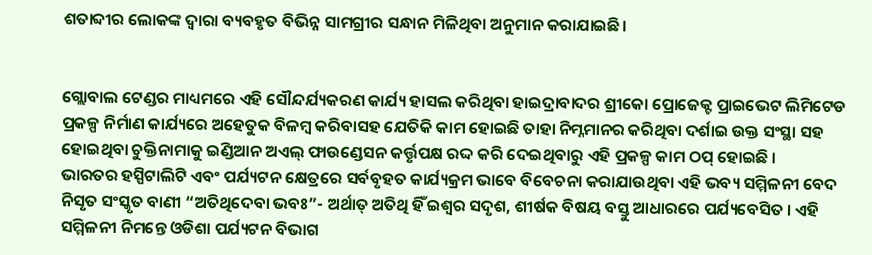ଶତାବ୍ଦୀର ଲୋକଙ୍କ ଦ୍ୱାରା ବ୍ୟବହୃତ ବିଭିନ୍ନ ସାମଗ୍ରୀର ସନ୍ଧାନ ମିଳିଥିବା ଅନୁମାନ କରାଯାଇଛି।


ଗ୍ଲୋବାଲ ଟେଣ୍ଡର ମାଧ୍ୟମରେ ଏହି ସୌନ୍ଦର୍ଯ୍ୟକରଣ କାର୍ଯ୍ୟ ହାସଲ କରିଥିବା ହାଇଦ୍ରାବାଦର ଶ୍ରୀକୋ ପ୍ରୋଜେକ୍ଟ ପ୍ରାଇଭେଟ ଲିମିଟେଡ ପ୍ରକଳ୍ପ ନିର୍ମାଣ କାର୍ଯ୍ୟରେ ଅହେତୁକ ବିଳମ୍ବ କରିବାସହ ଯେତିକି କାମ ହୋଇଛି ତାହା ନିମ୍ନମାନର କରିଥିବା ଦର୍ଶାଇ ଉକ୍ତ ସଂସ୍ଥା ସହ ହୋଇଥିବା ଚୁକ୍ତିନାମାକୁ ଇଣ୍ଡିଆନ ଅଏଲ୍ ଫାଉଣ୍ଡେସନ କର୍ତ୍ତୃପକ୍ଷ ରଦ୍ଦ କରି ଦେଇଥିବାରୁ ଏହି ପ୍ରକଳ୍ପ କାମ ଠପ୍ ହୋଇଛି ।
ଭାରତର ହସ୍ପିଟାଲିଟି ଏବଂ ପର୍ଯ୍ୟଟନ କ୍ଷେତ୍ରରେ ସର୍ବବୃହତ କାର୍ଯ୍ୟକ୍ରମ ଭାବେ ବିବେଚନା କରାଯାଉଥିବା ଏହି ଭବ୍ୟ ସମ୍ମିଳନୀ ବେଦ ନିସୃତ ସଂସ୍କୃତ ବାଣୀ “ଅତିଥିଦେବା ଭବଃ”- ଅର୍ଥାତ୍ ଅତିଥି ହିଁ ଇଶ୍ୱର ସଦୃଶ, ଶୀର୍ଷକ ବିଷୟ ବସ୍ତୁ ଆଧାରରେ ପର୍ଯ୍ୟବେସିତ । ଏହି ସମ୍ମିଳନୀ ନିମନ୍ତେ ଓଡିଶା ପର୍ଯ୍ୟଟନ ବିଭାଗ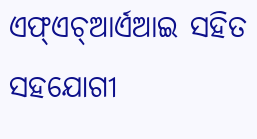ଏଫ୍ଏଚ୍ଆର୍ଏଆଇ ସହିତ ସହଯୋଗୀ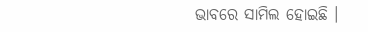ଭାବରେ ସାମିଲ ହୋଇଛି ।